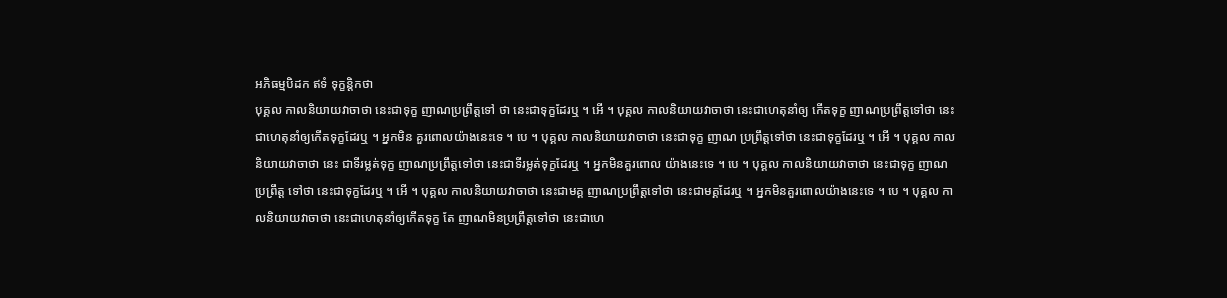អភិធម្មបិដក ឥទំ ទុក្ខន្តិកថា
បុគ្គល កាលនិយាយវាចាថា នេះជាទុក្ខ ញាណប្រព្រឹត្តទៅ ថា នេះជាទុក្ខដែរឬ ។ អើ ។ បុគ្គល កាលនិយាយវាចាថា នេះជាហេតុនាំឲ្យ កើតទុក្ខ ញាណប្រព្រឹត្តទៅថា នេះជាហេតុនាំឲ្យកើតទុក្ខដែរឬ ។ អ្នកមិន គួរពោលយ៉ាងនេះទេ ។ បេ ។ បុគ្គល កាលនិយាយវាចាថា នេះជាទុក្ខ ញាណ ប្រព្រឹត្តទៅថា នេះជាទុក្ខដែរឬ ។ អើ ។ បុគ្គល កាលនិយាយវាចាថា នេះ ជាទីរម្លត់ទុក្ខ ញាណប្រព្រឹត្តទៅថា នេះជាទីរម្លត់ទុក្ខដែរឬ ។ អ្នកមិនគួរពោល យ៉ាងនេះទេ ។ បេ ។ បុគ្គល កាលនិយាយវាចាថា នេះជាទុក្ខ ញាណប្រព្រឹត្ត ទៅថា នេះជាទុក្ខដែរឬ ។ អើ ។ បុគ្គល កាលនិយាយវាចាថា នេះជាមគ្គ ញាណប្រព្រឹត្តទៅថា នេះជាមគ្គដែរឬ ។ អ្នកមិនគួរពោលយ៉ាងនេះទេ ។ បេ ។ បុគ្គល កាលនិយាយវាចាថា នេះជាហេតុនាំឲ្យកើតទុក្ខ តែ ញាណមិនប្រព្រឹត្តទៅថា នេះជាហេ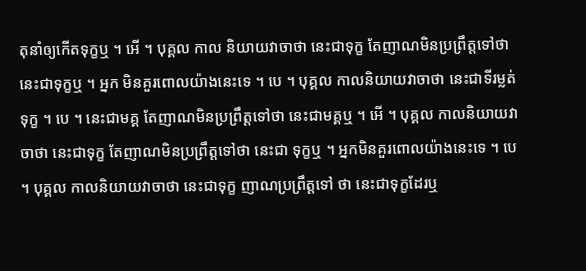តុនាំឲ្យកើតទុក្ខឬ ។ អើ ។ បុគ្គល កាល និយាយវាចាថា នេះជាទុក្ខ តែញាណមិនប្រព្រឹត្តទៅថា នេះជាទុក្ខឬ ។ អ្នក មិនគួរពោលយ៉ាងនេះទេ ។ បេ ។ បុគ្គល កាលនិយាយវាចាថា នេះជាទីរម្លត់ ទុក្ខ ។ បេ ។ នេះជាមគ្គ តែញាណមិនប្រព្រឹត្តទៅថា នេះជាមគ្គឬ ។ អើ ។ បុគ្គល កាលនិយាយវាចាថា នេះជាទុក្ខ តែញាណមិនប្រព្រឹត្តទៅថា នេះជា ទុក្ខឬ ។ អ្នកមិនគួរពោលយ៉ាងនេះទេ ។ បេ ។ បុគ្គល កាលនិយាយវាចាថា នេះជាទុក្ខ ញាណប្រព្រឹត្តទៅ ថា នេះជាទុក្ខដែរឬ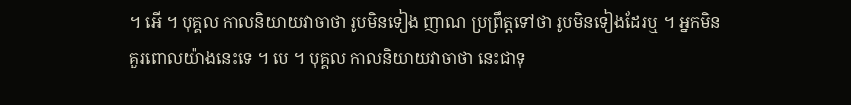។ អើ ។ បុគ្គល កាលនិយាយវាចាថា រូបមិនទៀង ញាណ ប្រព្រឹត្តទៅថា រូបមិនទៀងដែរឬ ។ អ្នកមិនគួរពោលយ៉ាងនេះទេ ។ បេ ។ បុគ្គល កាលនិយាយវាចាថា នេះជាទុ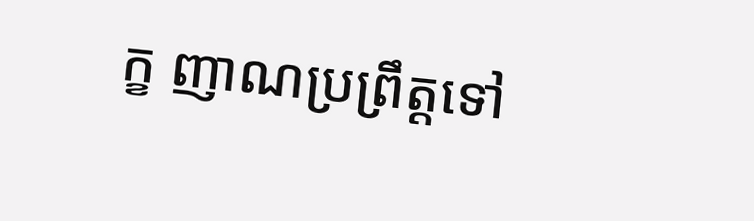ក្ខ ញាណប្រព្រឹត្តទៅ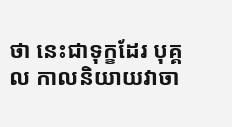ថា នេះជាទុក្ខដែរ បុគ្គល កាលនិយាយវាចា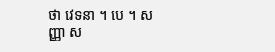ថា វេទនា ។ បេ ។ សញ្ញា ស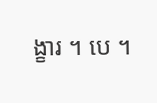ង្ខារ ។ បេ ។